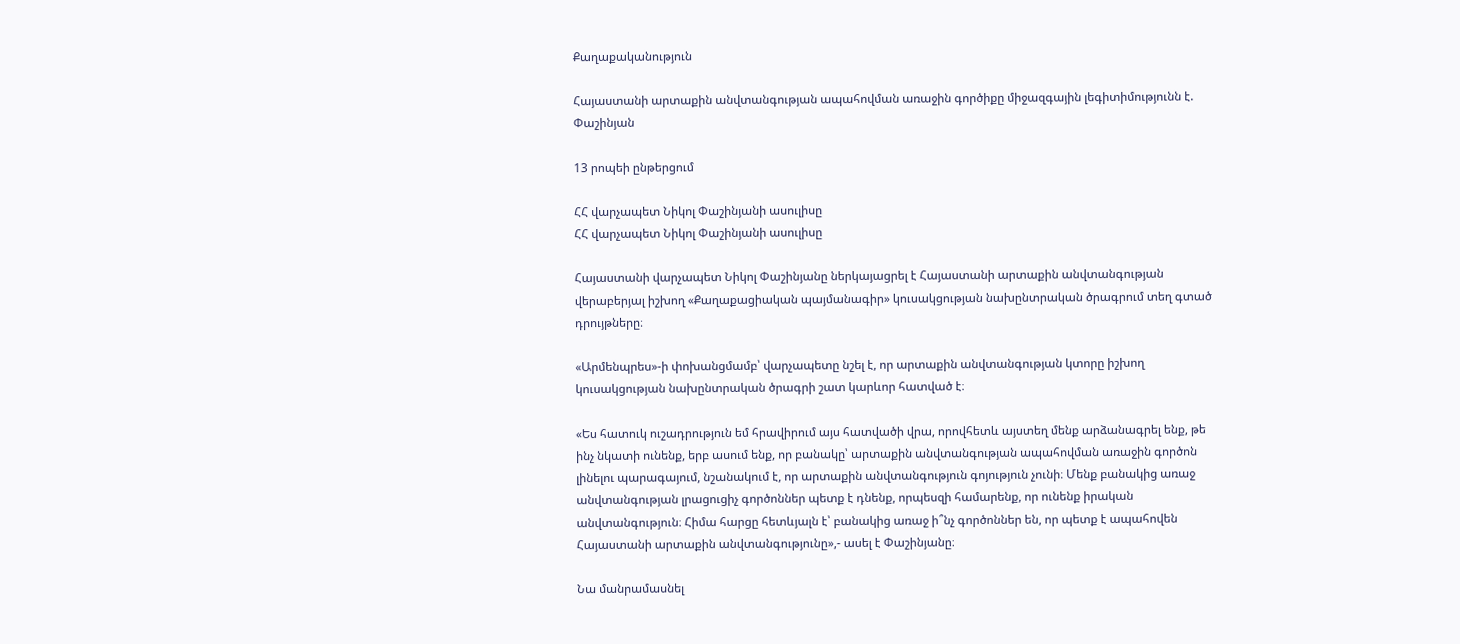Քաղաքականություն

Հայաստանի արտաքին անվտանգության ապահովման առաջին գործիքը միջազգային լեգիտիմությունն է. Փաշինյան

13 րոպեի ընթերցում

ՀՀ վարչապետ Նիկոլ Փաշինյանի ասուլիսը
ՀՀ վարչապետ Նիկոլ Փաշինյանի ասուլիսը

Հայաստանի վարչապետ Նիկոլ Փաշինյանը ներկայացրել է Հայաստանի արտաքին անվտանգության վերաբերյալ իշխող «Քաղաքացիական պայմանագիր» կուսակցության նախընտրական ծրագրում տեղ գտած դրույթները։

«Արմենպրես»-ի փոխանցմամբ՝ վարչապետը նշել է, որ արտաքին անվտանգության կտորը իշխող կուսակցության նախընտրական ծրագրի շատ կարևոր հատված է։

«Ես հատուկ ուշադրություն եմ հրավիրում այս հատվածի վրա, որովհետև այստեղ մենք արձանագրել ենք, թե ինչ նկատի ունենք, երբ ասում ենք, որ բանակը՝ արտաքին անվտանգության ապահովման առաջին գործոն լինելու պարագայում, նշանակում է, որ արտաքին անվտանգություն գոյություն չունի։ Մենք բանակից առաջ անվտանգության լրացուցիչ գործոններ պետք է դնենք, որպեսզի համարենք, որ ունենք իրական անվտանգություն։ Հիմա հարցը հետևյալն է՝ բանակից առաջ ի՞նչ գործոններ են, որ պետք է ապահովեն Հայաստանի արտաքին անվտանգությունը»,- ասել է Փաշինյանը։

Նա մանրամասնել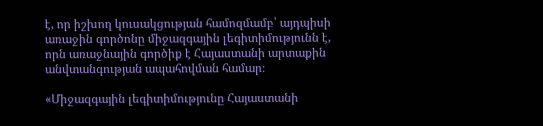է, որ իշխող կուսակցության համոզմամբ՝ այդպիսի առաջին գործոնը միջազգային լեգիտիմությունն է, որն առաջնային գործիք է Հայաստանի արտաքին անվտանգության ապահովման համար։

«Միջազգային լեգիտիմությունը Հայաստանի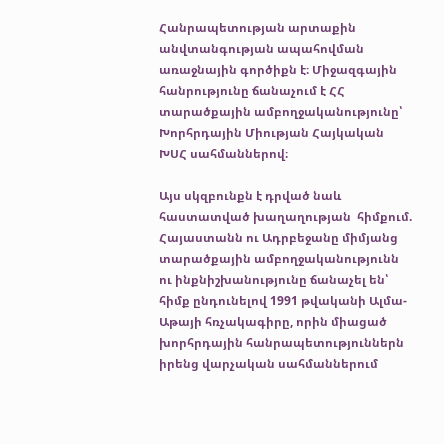Հանրապետության արտաքին անվտանգության ապահովման առաջնային գործիքն է։ Միջազգային հանրությունը ճանաչում է ՀՀ տարածքային ամբողջականությունը՝ Խորհրդային Միության Հայկական ԽՍՀ սահմաններով։

Այս սկզբունքն է դրված նաև հաստատված խաղաղության  հիմքում. Հայաստանն ու Ադրբեջանը միմյանց տարածքային ամբողջականությունն ու ինքնիշխանությունը ճանաչել են՝ հիմք ընդունելով 1991 թվականի Ալմա-Աթայի հռչակագիրը, որին միացած խորհրդային հանրապետություններն իրենց վարչական սահմաններում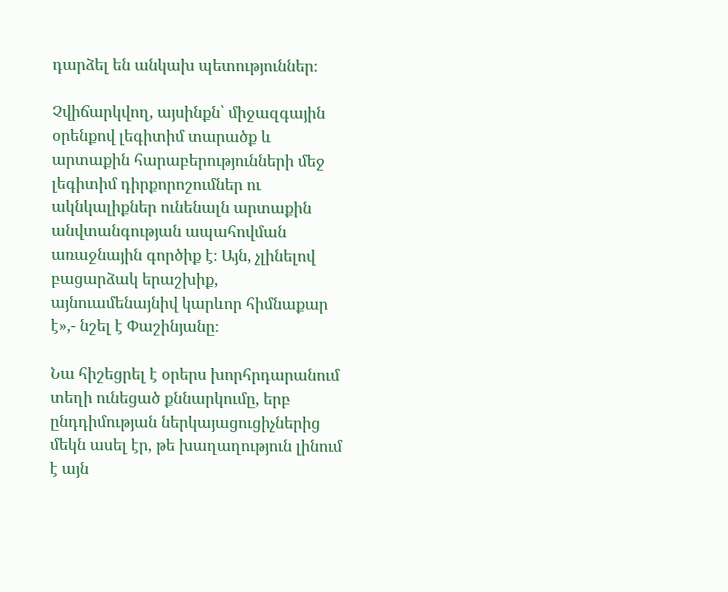դարձել են անկախ պետություններ։

Չվիճարկվող, այսինքն՝ միջազգային օրենքով լեգիտիմ տարածք և արտաքին հարաբերությունների մեջ լեգիտիմ դիրքորոշումներ ու ակնկալիքներ ունենալն արտաքին անվտանգության ապահովման առաջնային գործիք է։ Այն, չլինելով բացարձակ երաշխիք, այնուամենայնիվ կարևոր հիմնաքար է»,- նշել է Փաշինյանը։

Նա հիշեցրել է օրերս խորհրդարանում տեղի ունեցած քննարկումը, երբ ընդդիմության ներկայացուցիչներից մեկն ասել էր, թե խաղաղություն լինում է այն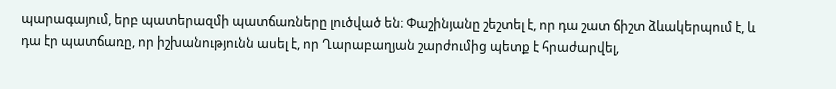պարագայում, երբ պատերազմի պատճառները լուծված են։ Փաշինյանը շեշտել է, որ դա շատ ճիշտ ձևակերպում է, և դա էր պատճառը, որ իշխանությունն ասել է, որ Ղարաբաղյան շարժումից պետք է հրաժարվել,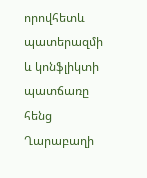որովհետև պատերազմի և կոնֆլիկտի պատճառը հենց Ղարաբաղի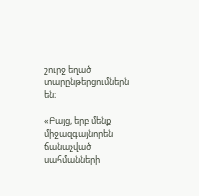շուրջ եղած տարընթերցումներն են։

«Բայց, երբ մենք միջազգայնորեն ճանաչված սահմանների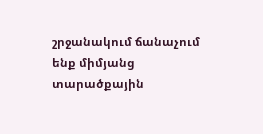շրջանակում ճանաչում ենք միմյանց տարածքային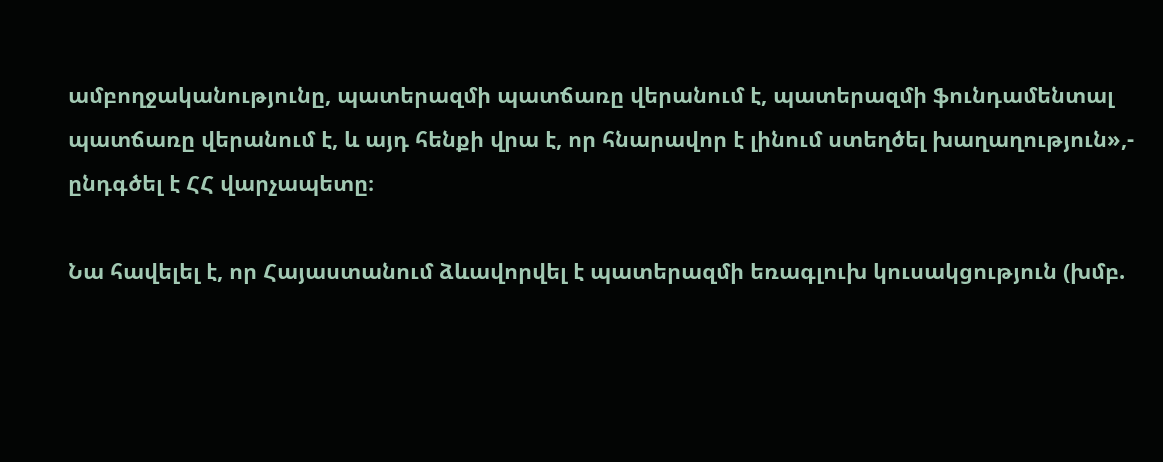ամբողջականությունը, պատերազմի պատճառը վերանում է, պատերազմի ֆունդամենտալ պատճառը վերանում է, և այդ հենքի վրա է, որ հնարավոր է լինում ստեղծել խաղաղություն»,- ընդգծել է ՀՀ վարչապետը։

Նա հավելել է, որ Հայաստանում ձևավորվել է պատերազմի եռագլուխ կուսակցություն (խմբ.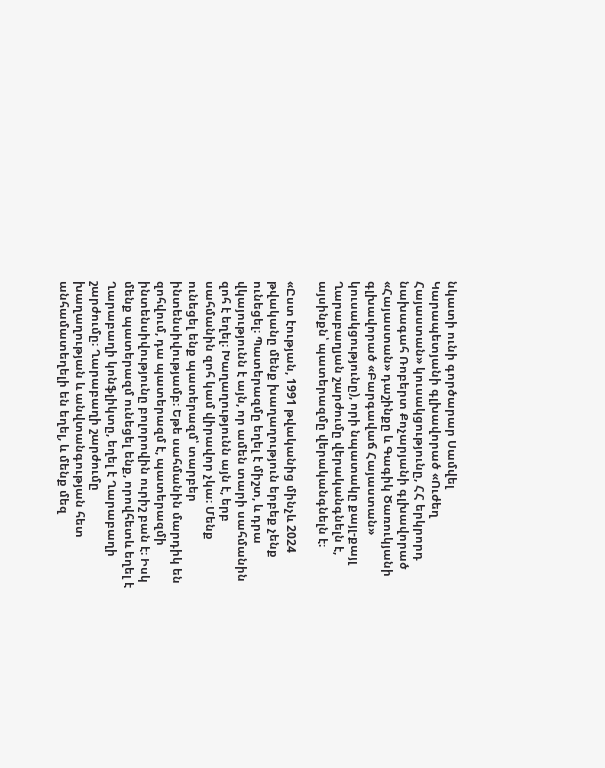նկատի ունի գործարար Սամվել Կարապետյանի գլխավորած «Ուժեղ Հայաստան» կուսակցությունը, ՀՀ երկրորդ նախագահ Ռոբերտ Քոչարյանի գլխավորած «Հայաստան» դաշինքը և Գագիկ Ծառուկյանի գլխավորած «Բարգավաճ Հայաստան» կուսակցությունը), որի նպատակը քայլ-քայլ Ղարաբաղյան շարժումը վերականգնելն է, այսինքն՝ պատերազմը վերականգնելն է։

«Ըստ էության, 1991 թվականից մինչև 2024 թվականը մենք խաղաղություն երբեք չենք ունեցել։ Պատերազմը եղել է միշտ, և դրա վկայությունն է այն, որ ամեն տարի սահմանին զոհ է եղել։ Խաղաղությունն այն է, երբ սահմանին զոհ կամ վիրավոր չկա։ Մենք ունեցել ենք պատերազմ՝ տարբեր ինտենսիվությամբ։ Եթե սահմանին մարդիկ են զոհվում, դա պատերազմ է, պատերազմի ինտենսիվությունը բոլորովին ուրիշ բան է։ Իսկ մենք պատերազմ ունեցել ենք, որովհետև եղել է Ղարաբաղի կոնֆլիկտը, եղել է Ղարաբաղի շարժումը։ Ղարաբաղի շարժումը խաղաղության և անվտանգության հետ անհամատեղելի են եղել, և մենք մեզ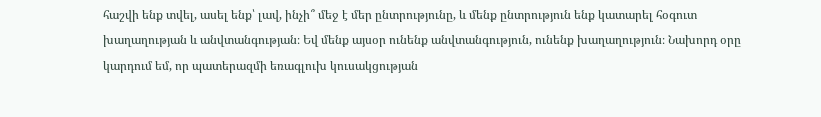հաշվի ենք տվել, ասել ենք՝ լավ, ինչի՞ մեջ է մեր ընտրությունը, և մենք ընտրություն ենք կատարել հօգուտ խաղաղության և անվտանգության։ Եվ մենք այսօր ունենք անվտանգություն, ունենք խաղաղություն։ Նախորդ օրը կարդում եմ, որ պատերազմի եռագլուխ կուսակցության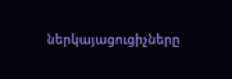ներկայացուցիչները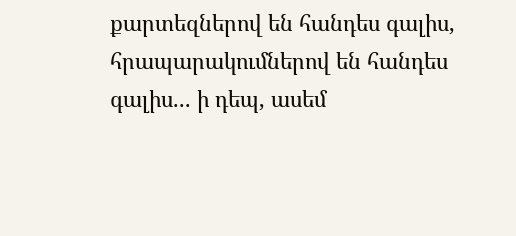քարտեզներով են հանդես գալիս, հրապարակումներով են հանդես գալիս... ի դեպ, ասեմ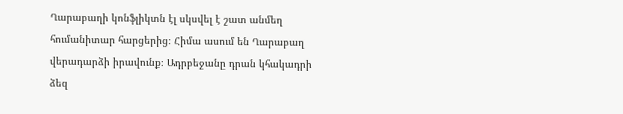Ղարաբաղի կոնֆլիկտն էլ սկսվել է շատ անմեղ հումանիտար հարցերից։ Հիմա ասում են Ղարաբաղ վերադարձի իրավունք։ Ադրբեջանը դրան կհակադրի ձեզ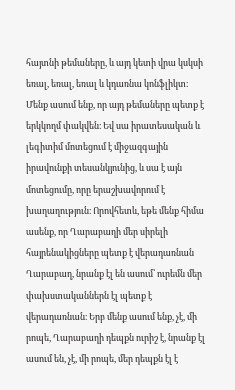հայտնի թեմաները, և այդ կետի վրա կսկսի եռալ, եռալ, եռալ և կդառնա կոնֆլիկտ։ Մենք ասում ենք, որ այդ թեմաները պետք է երկկողմ փակվեն։ Եվ սա իրատեսական և լեգիտիմ մոտեցում է միջազգային իրավունքի տեսանկյունից, և սա է այն մոտեցումը, որը երաշխավորում է խաղաղություն։ Որովհետև, եթե մենք հիմա ասենք, որ Ղարաբաղի մեր սիրելի հայրենակիցները պետք է վերադառնան Ղարաբաղ, նրանք էլ են ասում՝ ուրեմն մեր փախստականներն էլ պետք է վերադառնան։ Երբ մենք ասում ենք, չէ, մի րոպե, Ղարաբաղի դեպքն ուրիշ է, նրանք էլ ասում են, չէ, մի րոպե, մեր դեպքն էլ է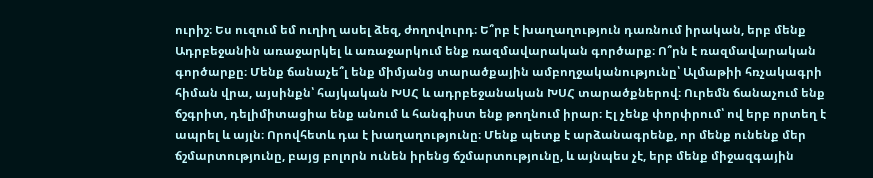ուրիշ։ Ես ուզում եմ ուղիղ ասել ձեզ, ժողովուրդ։ Ե՞րբ է խաղաղություն դառնում իրական, երբ մենք Ադրբեջանին առաջարկել և առաջարկում ենք ռազմավարական գործարք։ Ո՞րն է ռազմավարական գործարքը։ Մենք ճանաչե՞լ ենք միմյանց տարածքային ամբողջականությունը՝ Ալմաթիի հռչակագրի հիման վրա, այսինքն՝ հայկական ԽՍՀ և ադրբեջանական ԽՍՀ տարածքներով։ Ուրեմն ճանաչում ենք ճշգրիտ, դելիմիտացիա ենք անում և հանգիստ ենք թողնում իրար։ Էլ չենք փորփրում՝ ով երբ որտեղ է ապրել և այլն։ Որովհետև դա է խաղաղությունը։ Մենք պետք է արձանագրենք, որ մենք ունենք մեր ճշմարտությունը, բայց բոլորն ունեն իրենց ճշմարտությունը, և այնպես չէ, երբ մենք միջազգային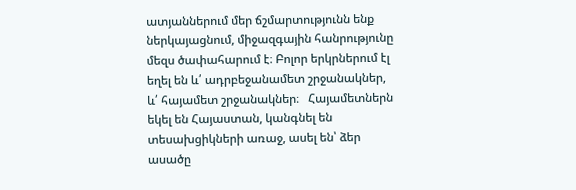ատյաններում մեր ճշմարտությունն ենք ներկայացնում, միջազգային հանրությունը մեզս ծափահարում է։ Բոլոր երկրներում էլ եղել են և՛ ադրբեջանամետ շրջանակներ, և՛ հայամետ շրջանակներ։   Հայամետներն եկել են Հայաստան, կանգնել են տեսախցիկների առաջ, ասել են՝ ձեր ասածը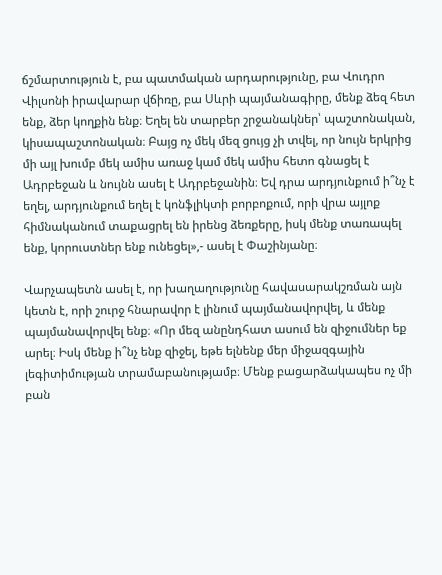ճշմարտություն է, բա պատմական արդարությունը, բա Վուդրո Վիլսոնի իրավարար վճիռը, բա Սևրի պայմանագիրը, մենք ձեզ հետ ենք, ձեր կողքին ենք։ Եղել են տարբեր շրջանակներ՝ պաշտոնական, կիսապաշտոնական։ Բայց ոչ մեկ մեզ ցույց չի տվել, որ նույն երկրից մի այլ խումբ մեկ ամիս առաջ կամ մեկ ամիս հետո գնացել է Ադրբեջան և նույնն ասել է Ադրբեջանին։ Եվ դրա արդյունքում ի՞նչ է եղել, արդյունքում եղել է կոնֆլիկտի բորբոքում, որի վրա այլոք հիմնականում տաքացրել են իրենց ձեռքերը, իսկ մենք տառապել ենք, կորուստներ ենք ունեցել»,- ասել է Փաշինյանը։

Վարչապետն ասել է, որ խաղաղությունը հավասարակշռման այն կետն է, որի շուրջ հնարավոր է լինում պայմանավորվել, և մենք պայմանավորվել ենք։ «Որ մեզ անընդհատ ասում են զիջումներ եք արել։ Իսկ մենք ի՞նչ ենք զիջել, եթե ելնենք մեր միջազգային լեգիտիմության տրամաբանությամբ։ Մենք բացարձակապես ոչ մի բան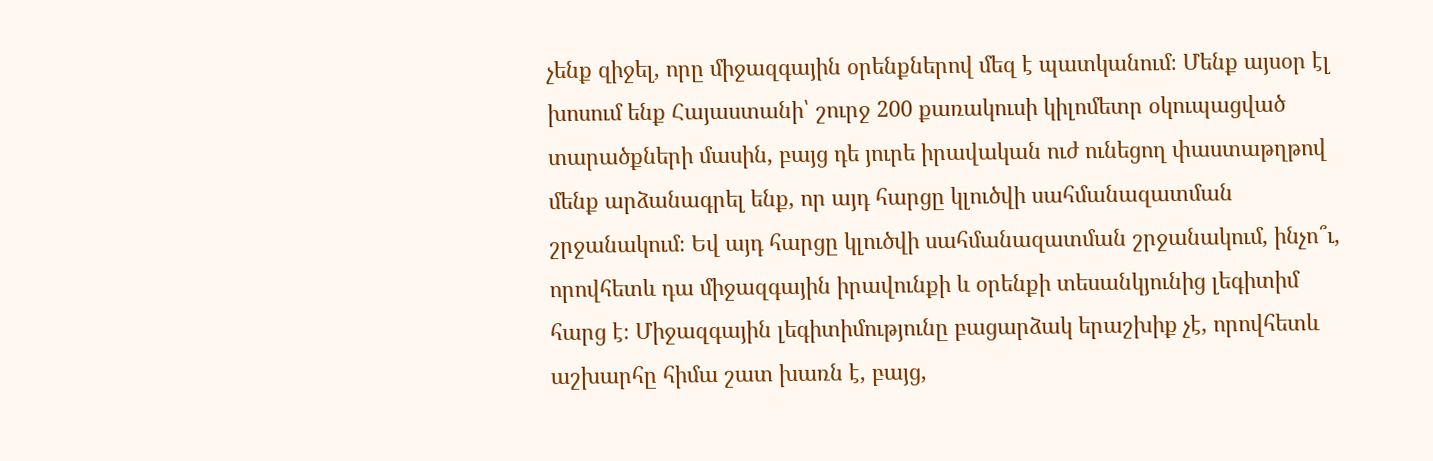չենք զիջել, որը միջազգային օրենքներով մեզ է պատկանում։ Մենք այսօր էլ խոսում ենք Հայաստանի՝ շուրջ 200 քառակուսի կիլոմետր օկուպացված տարածքների մասին, բայց դե յուրե իրավական ուժ ունեցող փաստաթղթով մենք արձանագրել ենք, որ այդ հարցը կլուծվի սահմանազատման շրջանակում։ Եվ այդ հարցը կլուծվի սահմանազատման շրջանակում, ինչո՞ւ, որովհետև դա միջազգային իրավունքի և օրենքի տեսանկյունից լեգիտիմ հարց է։ Միջազգային լեգիտիմությունը բացարձակ երաշխիք չէ, որովհետև աշխարհը հիմա շատ խառն է, բայց,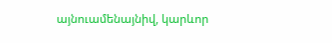այնուամենայնիվ, կարևոր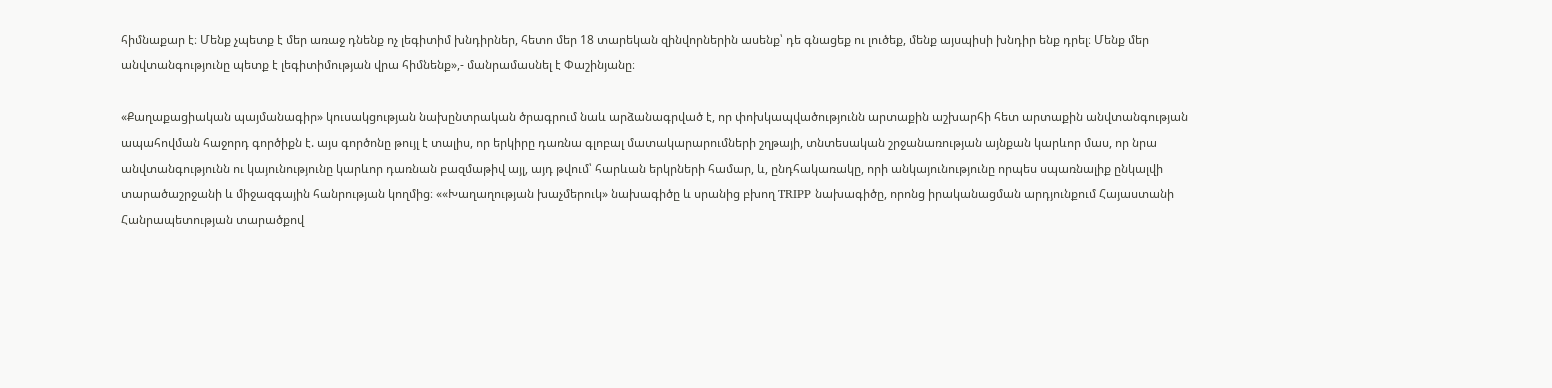հիմնաքար է։ Մենք չպետք է մեր առաջ դնենք ոչ լեգիտիմ խնդիրներ, հետո մեր 18 տարեկան զինվորներին ասենք՝ դե գնացեք ու լուծեք, մենք այսպիսի խնդիր ենք դրել։ Մենք մեր անվտանգությունը պետք է լեգիտիմության վրա հիմնենք»,- մանրամասնել է Փաշինյանը։

«Քաղաքացիական պայմանագիր» կուսակցության նախընտրական ծրագրում նաև արձանագրված է, որ փոխկապվածությունն արտաքին աշխարհի հետ արտաքին անվտանգության ապահովման հաջորդ գործիքն է. այս գործոնը թույլ է տալիս, որ երկիրը դառնա գլոբալ մատակարարումների շղթայի, տնտեսական շրջանառության այնքան կարևոր մաս, որ նրա անվտանգությունն ու կայունությունը կարևոր դառնան բազմաթիվ այլ, այդ թվում՝ հարևան երկրների համար, և, ընդհակառակը, որի անկայունությունը որպես սպառնալիք ընկալվի տարածաշրջանի և միջազգային հանրության կողմից։ ««Խաղաղության խաչմերուկ» նախագիծը և սրանից բխող TRIPP նախագիծը, որոնց իրականացման արդյունքում Հայաստանի Հանրապետության տարածքով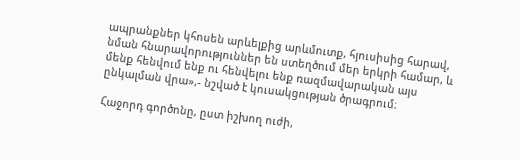ապրանքներ կհոսեն արևելքից արևմուտք, հյուսիսից հարավ, նման հնարավորություններ են ստեղծում մեր երկրի համար, և մենք հենվում ենք ու հենվելու ենք ռազմավարական այս ընկալման վրա»,- նշված է կուսակցության ծրագրում։

Հաջորդ գործոնը, ըստ իշխող ուժի,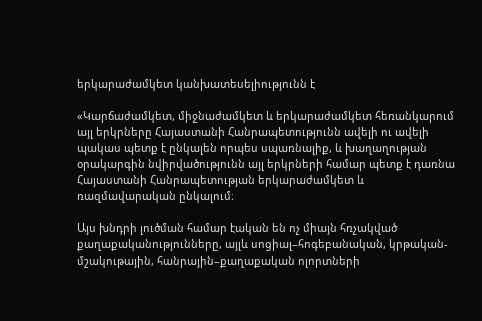երկարաժամկետ կանխատեսելիությունն է

«Կարճաժամկետ, միջնաժամկետ և երկարաժամկետ հեռանկարում այլ երկրները Հայաստանի Հանրապետությունն ավելի ու ավելի պակաս պետք է ընկալեն որպես սպառնալիք, և խաղաղության օրակարգին նվիրվածությունն այլ երկրների համար պետք է դառնա Հայաստանի Հանրապետության երկարաժամկետ և ռազմավարական ընկալում։

Այս խնդրի լուծման համար էական են ոչ միայն հռչակված քաղաքականությունները, այլև սոցիալ–հոգեբանական, կրթական-մշակութային, հանրային–քաղաքական ոլորտների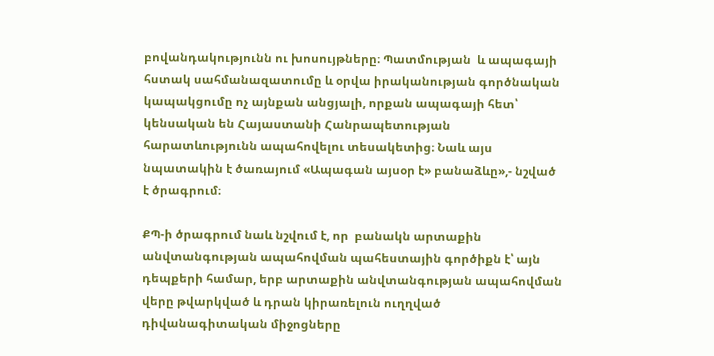բովանդակությունն ու խոսույթները։ Պատմության  և ապագայի հստակ սահմանազատումը և օրվա իրականության գործնական կապակցումը ոչ այնքան անցյալի, որքան ապագայի հետ՝ կենսական են Հայաստանի Հանրապետության հարատևությունն ապահովելու տեսակետից։ Նաև այս նպատակին է ծառայում «Ապագան այսօր է» բանաձևը»,- նշված է ծրագրում։

ՔՊ-ի ծրագրում նաև նշվում է, որ  բանակն արտաքին անվտանգության ապահովման պահեստային գործիքն է՝ այն դեպքերի համար, երբ արտաքին անվտանգության ապահովման վերը թվարկված և դրան կիրառելուն ուղղված դիվանագիտական միջոցները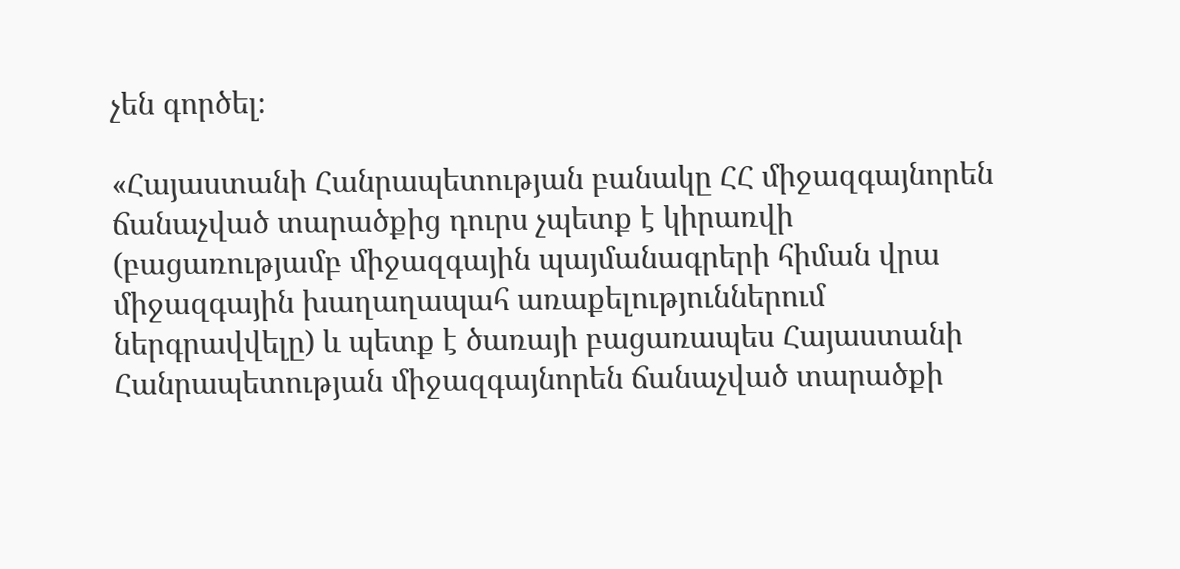չեն գործել։

«Հայաստանի Հանրապետության բանակը ՀՀ միջազգայնորեն ճանաչված տարածքից դուրս չպետք է կիրառվի (բացառությամբ միջազգային պայմանագրերի հիման վրա միջազգային խաղաղապահ առաքելություններում ներգրավվելը) և պետք է ծառայի բացառապես Հայաստանի Հանրապետության միջազգայնորեն ճանաչված տարածքի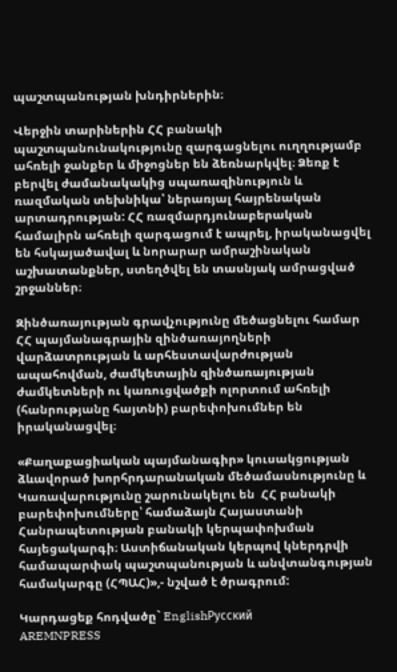պաշտպանության խնդիրներին։

Վերջին տարիներին ՀՀ բանակի պաշտպանունակությունը զարգացնելու ուղղությամբ ահռելի ջանքեր և միջոցներ են ձեռնարկվել։ Ձեռք է բերվել ժամանակակից սպառազինություն և ռազմական տեխնիկա՝ ներառյալ հայրենական արտադրության: ՀՀ ռազմարդյունաբերական համալիրն ահռելի զարգացում է ապրել, իրականացվել են հսկայածավալ և նորարար ամրաշինական աշխատանքներ, ստեղծվել են տասնյակ ամրացված շրջաններ։

Զինծառայության գրավչությունը մեծացնելու համար ՀՀ պայմանագրային զինծառայողների վարձատրության և արհեստավարժության ապահովման, ժամկետային զինծառայության ժամկետների ու կառուցվածքի ոլորտում ահռելի (հանրությանը հայտնի) բարեփոխումներ են իրականացվել։

«Քաղաքացիական պայմանագիր» կուսակցության ձևավորած խորհրդարանական մեծամասնությունը և Կառավարությունը շարունակելու են  ՀՀ բանակի բարեփոխումները՝ համաձայն Հայաստանի Հանրապետության բանակի կերպափոխման հայեցակարգի։ Աստիճանական կերպով կներդրվի համապարփակ պաշտպանության և անվտանգության համակարգը (ՀՊԱՀ)»,- նշված է ծրագրում:

Կարդացեք հոդվածը` EnglishРусский
AREMNPRESS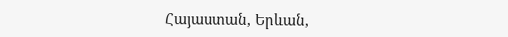Հայաստան, Երևան,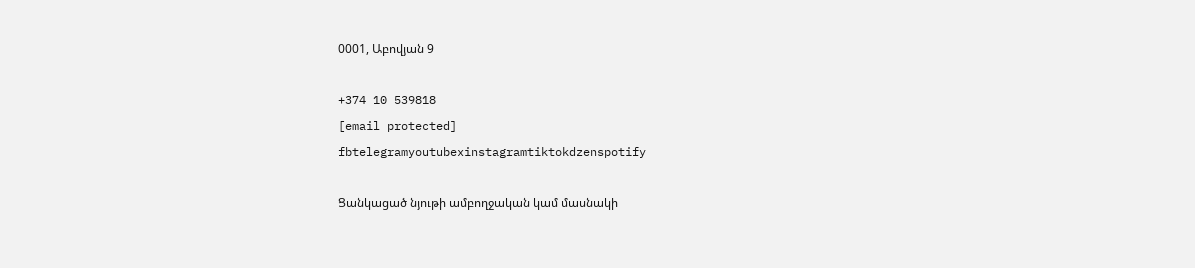0001, Աբովյան 9

+374 10 539818
[email protected]
fbtelegramyoutubexinstagramtiktokdzenspotify

Ցանկացած նյութի ամբողջական կամ մասնակի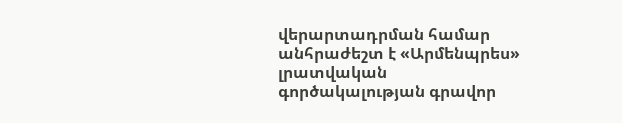վերարտադրման համար անհրաժեշտ է «Արմենպրես» լրատվական գործակալության գրավոր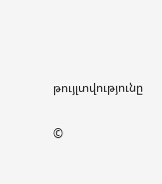թույլտվությունը

©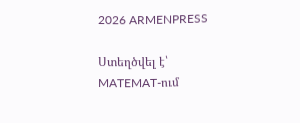2026 ARMENPRESS

Ստեղծվել է՝ MATEMAT-ում